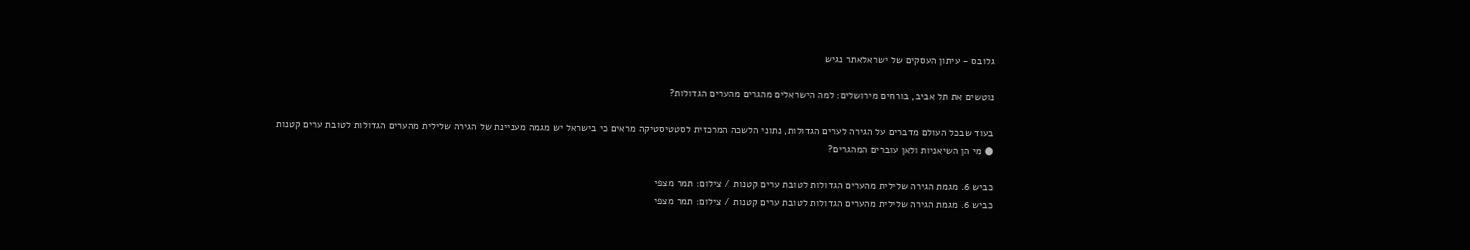גלובס - עיתון העסקים של ישראלאתר נגיש

נוטשים את תל אביב, בורחים מירושלים: למה הישראלים מהגרים מהערים הגדולות?

בעוד שבכל העולם מדברים על הגירה לערים הגדולות, נתוני הלשכה המרכזית לסטטיסטיקה מראים כי בישראל יש מגמה מעניינת של הגירה שלילית מהערים הגדולות לטובת ערים קטנות ● מי הן השיאניות ולאן עוברים המהגרים?

כביש 6. מגמת הגירה שלילית מהערים הגדולות לטובת ערים קטנות / צילום: תמר מצפי
כביש 6. מגמת הגירה שלילית מהערים הגדולות לטובת ערים קטנות / צילום: תמר מצפי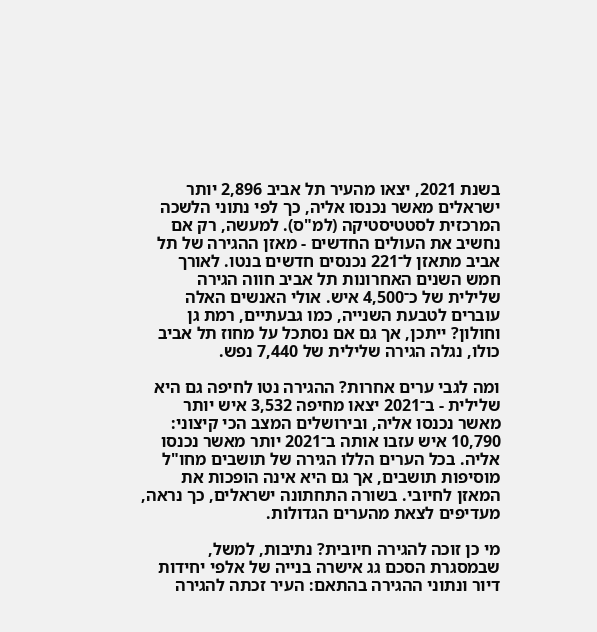בשנת 2021, יצאו מהעיר תל אביב 2,896 יותר ישראלים מאשר נכנסו אליה, כך לפי נתוני הלשכה המרכזית לסטטיסטיקה (למ"ס). למעשה, רק אם נחשיב את העולים החדשים - מאזן ההגירה של תל אביב מתאזן ל־221 נכנסים חדשים בנטו. לאורך חמש השנים האחרונות תל אביב חווה הגירה שלילית של כ־4,500 איש. אולי האנשים האלה עוברים לטבעת השנייה, כמו גבעתיים, רמת גן וחולון? ייתכן, אך גם אם נסתכל על מחוז תל אביב כולו, נגלה הגירה שלילית של 7,440 נפש.

ומה לגבי ערים אחרות? ההגירה נטו לחיפה גם היא שלילית - ב־2021 יצאו מחיפה 3,532 איש יותר מאשר נכנסו אליה, ובירושלים המצב הכי קיצוני: 10,790 איש עזבו אותה ב־2021 יותר מאשר נכנסו אליה. בכל הערים הללו הגירה של תושבים מחו"ל מוסיפות תושבים, אך גם היא אינה הופכות את המאזן לחיובי. בשורה התחתונה ישראלים, כך נראה, מעדיפים לצאת מהערים הגדולות.

מי כן זוכה להגירה חיובית? נתיבות, למשל, שבמסגרת הסכם גג אישרה בנייה של אלפי יחידות דיור ונתוני ההגירה בהתאם: העיר זכתה להגירה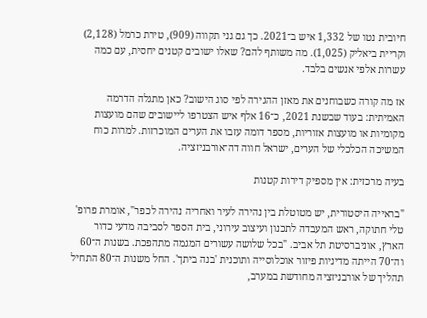חיובית נטו של 1,332 איש ב־2021. כך גם גני תקווה (909), טירת כרמל (2,128) וקריית ביאליק (1,025). מה משותף להם? שאלו ישובים קטנים יחסית, עם כמה עשרות אלפי אנשים בלבד.

אז מה קורה כשבוחנים את מאזן ההגירה לפי סוג הישוב? כאן מתגלה הדרמה האמיתית: בעוד שבשנת 2021, כ־16 אלף איש הצטרפו ליישובים שהם מועצות מקומיות או מועצות אזוריות, מספר דומה עזבו את הערים המוכרזות. למרות כוח המשיכה הכלכלי של הערים, ישראל חווה דה־אורבניזציה.

בעיה מרכזית: אין מספיק דירות קטנות

"בראייה היסטורית, יש מטוטלת בין נהירה לעיר ואחריה נהירה לכפר", אומרת פרופ' טלי חתוקה, ראש המעבדה לתכנון ועיצוב עירוני, בית הספר לסביבה מדעי כדור הארץ, אוניברסיטת תל אביב. "בכל שלושה עשורים המגמה מתהפכת. בשנות ה־60 וה־70 הייתה מדיניות פיזור אוכלוסייה ותוכנית 'בנה ביתך'. החל משנות ה־80 התחיל תהליך של אורבניזציה מחודשת במערב,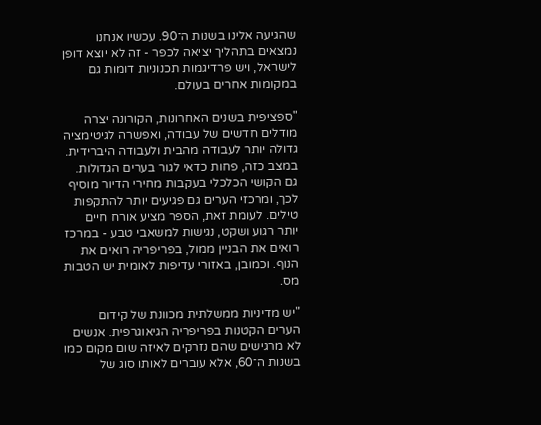שהגיעה אלינו בשנות ה־90. עכשיו אנחנו נמצאים בתהליך יציאה לכפר - זה לא יוצא דופן לישראל, ויש פרדיגמות תכנוניות דומות גם במקומות אחרים בעולם.

"ספציפית בשנים האחרונות, הקורונה יצרה מודלים חדשים של עבודה, ואפשרה לגיטימציה גדולה יותר לעבודה מהבית ולעבודה היברידית. במצב כזה, פחות כדאי לגור בערים הגדולות. גם הקושי הכלכלי בעקבות מחירי הדיור מוסיף לכך, ומרכזי הערים גם פגיעים יותר להתקפות טילים. לעומת זאת, הספר מציע אורח חיים יותר רגוע ושקט, נגישות למשאבי טבע - במרכז רואים את הבניין ממול, בפריפריה רואים את הנוף. וכמובן, באזורי עדיפות לאומית יש הטבות מס.

"יש מדיניות ממשלתית מכוונת של קידום הערים הקטנות בפריפריה הגיאוגרפית. אנשים לא מרגישים שהם נזרקים לאיזה שום מקום כמו בשנות ה־60, אלא עוברים לאותו סוג של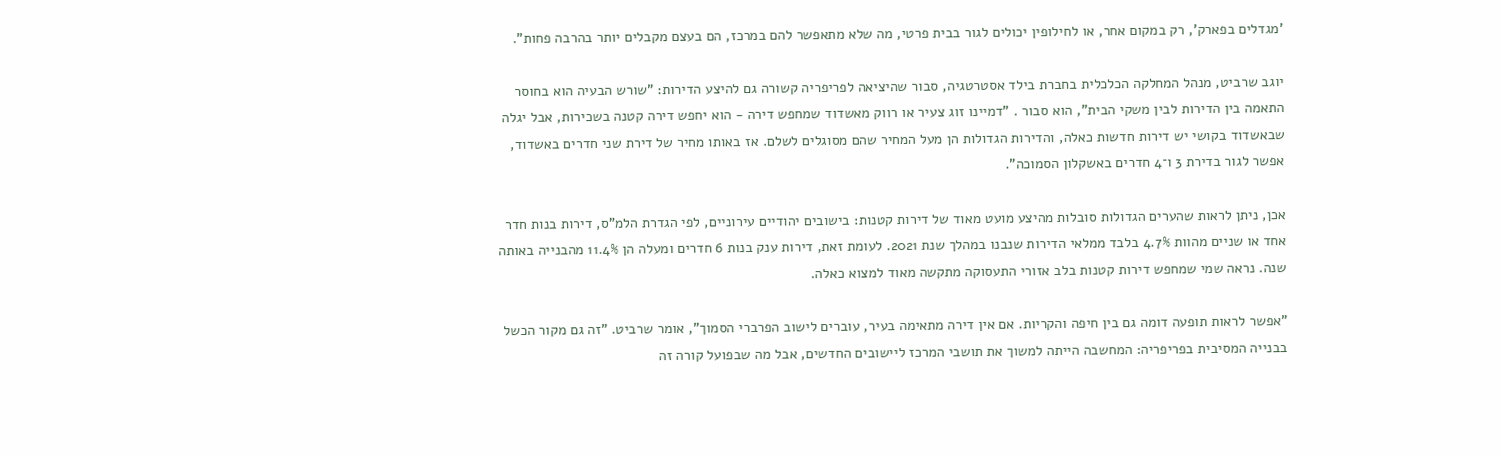'מגדלים בפארק', רק במקום אחר, או לחילופין יכולים לגור בבית פרטי, מה שלא מתאפשר להם במרכז, הם בעצם מקבלים יותר בהרבה פחות".

יוגב שרביט, מנהל המחלקה הכלכלית בחברת בילד אסטרטגיה, סבור שהיציאה לפריפריה קשורה גם להיצע הדירות: "שורש הבעיה הוא בחוסר התאמה בין הדירות לבין משקי הבית", הוא סבור . "דמיינו זוג צעיר או רווק מאשדוד שמחפש דירה - הוא יחפש דירה קטנה בשכירות, אבל יגלה שבאשדוד בקושי יש דירות חדשות כאלה, והדירות הגדולות הן מעל המחיר שהם מסוגלים לשלם. אז באותו מחיר של דירת שני חדרים באשדוד, אפשר לגור בדירת 3 ו־4 חדרים באשקלון הסמוכה".

אכן, ניתן לראות שהערים הגדולות סובלות מהיצע מועט מאוד של דירות קטנות: בישובים יהודיים עירוניים, לפי הגדרת הלמ"ס, דירות בנות חדר אחד או שניים מהוות 4.7% בלבד ממלאי הדירות שנבנו במהלך שנת 2021. לעומת זאת, דירות ענק בנות 6 חדרים ומעלה הן 11.4% מהבנייה באותה שנה. נראה שמי שמחפש דירות קטנות בלב אזורי התעסוקה מתקשה מאוד למצוא כאלה.

"אפשר לראות תופעה דומה גם בין חיפה והקריות. אם אין דירה מתאימה בעיר, עוברים לישוב הפרברי הסמוך", אומר שרביט. "זה גם מקור הכשל בבנייה המסיבית בפריפריה: המחשבה הייתה למשוך את תושבי המרכז ליישובים החדשים, אבל מה שבפועל קורה זה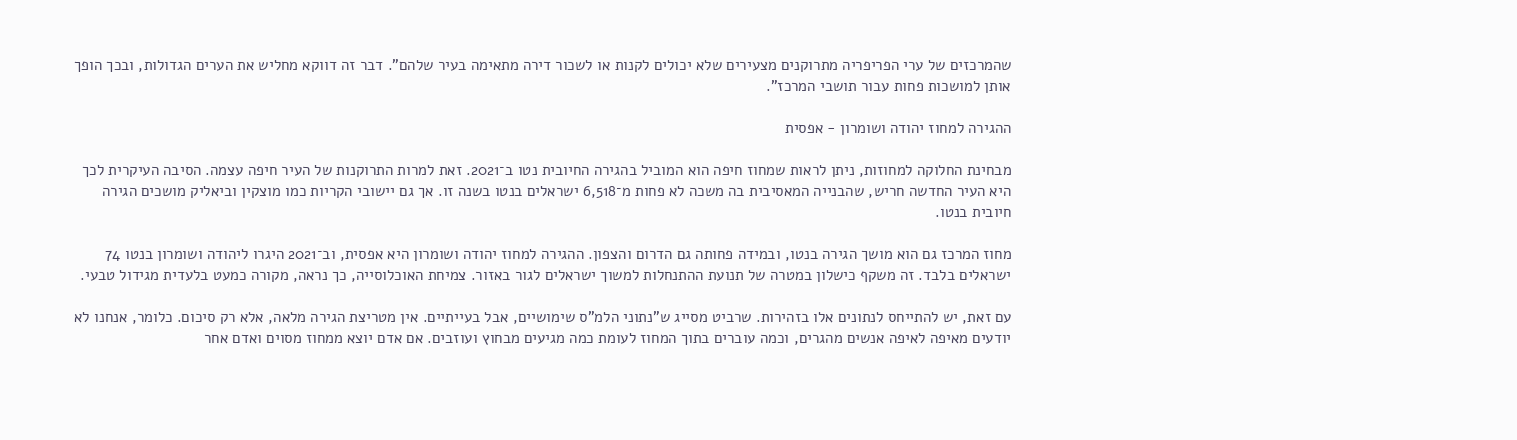שהמרכזים של ערי הפריפריה מתרוקנים מצעירים שלא יכולים לקנות או לשכור דירה מתאימה בעיר שלהם". דבר זה דווקא מחליש את הערים הגדולות, ובכך הופך אותן למושכות פחות עבור תושבי המרכז".

ההגירה למחוז יהודה ושומרון - אפסית

מבחינת החלוקה למחוזות, ניתן לראות שמחוז חיפה הוא המוביל בהגירה החיובית נטו ב־2021. זאת למרות התרוקנות של העיר חיפה עצמה. הסיבה העיקרית לכך היא העיר החדשה חריש, שהבנייה המאסיבית בה משכה לא פחות מ־6,518 ישראלים בנטו בשנה זו. אך גם יישובי הקריות כמו מוצקין וביאליק מושכים הגירה חיובית בנטו.

מחוז המרכז גם הוא מושך הגירה בנטו, ובמידה פחותה גם הדרום והצפון. ההגירה למחוז יהודה ושומרון היא אפסית, וב־2021 היגרו ליהודה ושומרון בנטו 74 ישראלים בלבד. זה משקף כישלון במטרה של תנועת ההתנחלות למשוך ישראלים לגור באזור. צמיחת האוכלוסייה, כך נראה, מקורה כמעט בלעדית מגידול טבעי.

עם זאת, יש להתייחס לנתונים אלו בזהירות. שרביט מסייג ש"נתוני הלמ"ס שימושיים, אבל בעייתיים. אין מטריצת הגירה מלאה, אלא רק סיכום. כלומר, אנחנו לא יודעים מאיפה לאיפה אנשים מהגרים, וכמה עוברים בתוך המחוז לעומת כמה מגיעים מבחוץ ועוזבים. אם אדם יוצא ממחוז מסוים ואדם אחר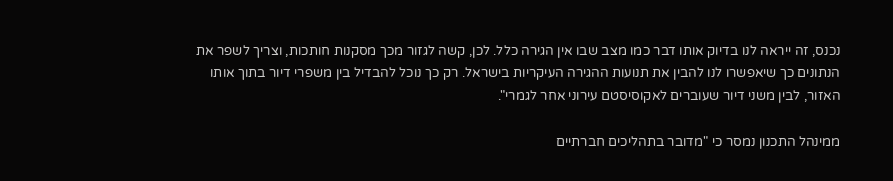נכנס, זה ייראה לנו בדיוק אותו דבר כמו מצב שבו אין הגירה כלל. לכן, קשה לגזור מכך מסקנות חותכות, וצריך לשפר את הנתונים כך שיאפשרו לנו להבין את תנועות ההגירה העיקריות בישראל. רק כך נוכל להבדיל בין משפרי דיור בתוך אותו האזור, לבין משני דיור שעוברים לאקוסיסטם עירוני אחר לגמרי".

ממינהל התכנון נמסר כי "מדובר בתהליכים חברתיים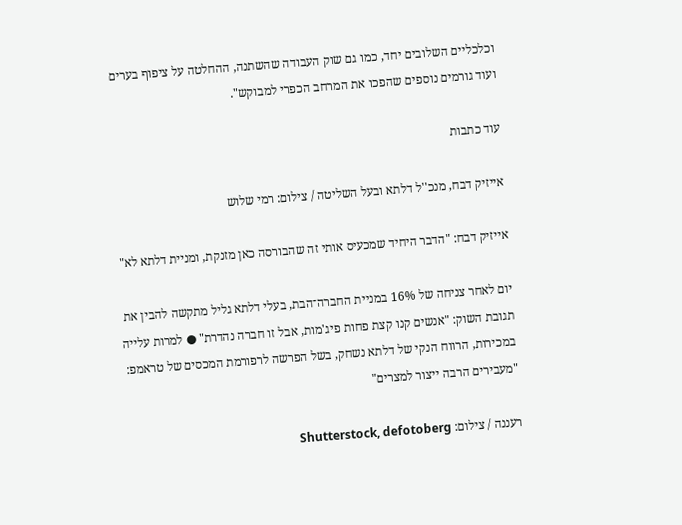וכלכליים השלובים יחד, כמו גם שוק העבודה שהשתנה, ההחלטה על ציפוף בערים ועוד גורמים נוספים שהפכו את המרחב הכפרי למבוקש".

עוד כתבות

אייזיק דבח, מנכ''ל דלתא ובעל השליטה / צילום: רמי שלוש

אייזיק דבח: "הדבר היחיד שמכעיס אותי זה שהבורסה כאן מזנקת, ומניית דלתא לא"

יום לאחר צניחה של 16% במניית החברה־הבת, בעלי דלתא גליל מתקשה להבין את תגובת השוק: "אנשים קנו קצת פחות פיג'מות, אבל זו חברה נהדרת" ● למרות עלייה במכירות, הרווח הנקי של דלתא נשחק, בשל הפרשה לרפורמת המכסים של טראמפ: "מעבירים הרבה ייצור למצרים"

רעננה / צילום: Shutterstock, defotoberg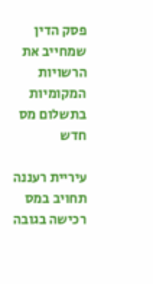פסק הדין שמחייב את הרשויות המקומיות בתשלום מס חדש

עיריית רעננה תחויב במס רכישה בגובה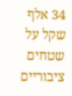34 אלף שקל על שטחים ציבוריים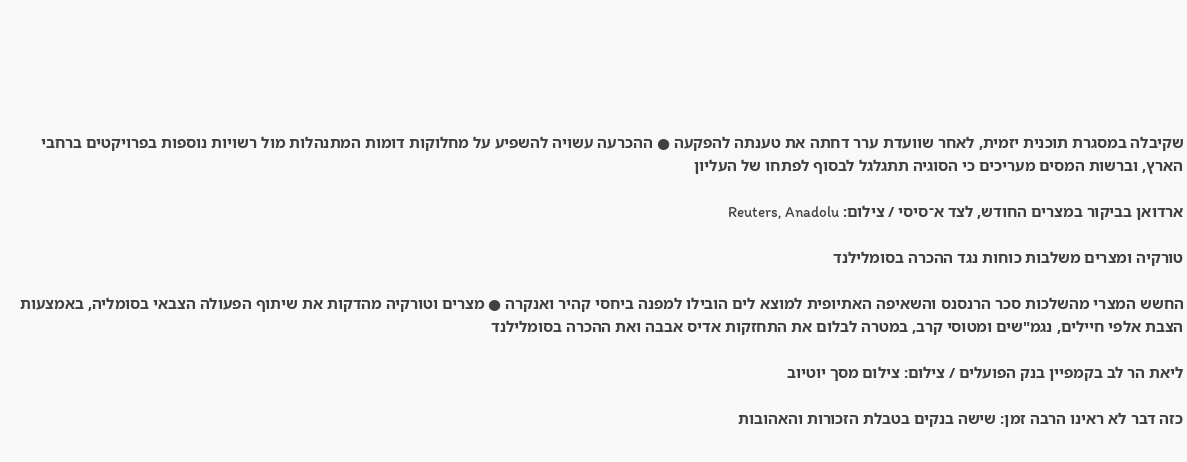שקיבלה במסגרת תוכנית יזמית, לאחר שוועדת ערר דחתה את טענתה להפקעה ● ההכרעה עשויה להשפיע על מחלוקות דומות המתנהלות מול רשויות נוספות בפרויקטים ברחבי הארץ, וברשות המסים מעריכים כי הסוגיה תתגלגל לבסוף לפתחו של העליון

ארדואן בביקור במצרים החודש, לצד א־סיסי / צילום: Reuters, Anadolu

טורקיה ומצרים משלבות כוחות נגד ההכרה בסומלילנד

החשש המצרי מהשלכות סכר הרנסנס והשאיפה האתיופית למוצא לים הובילו למפנה ביחסי קהיר ואנקרה ● מצרים וטורקיה מהדקות את שיתוף הפעולה הצבאי בסומליה, באמצעות הצבת אלפי חיילים, נגמ"שים ומטוסי קרב, במטרה לבלום את התחזקות אדיס אבבה ואת ההכרה בסומלילנד

ליאת הר לב בקמפיין בנק הפועלים / צילום: צילום מסך יוטיוב

כזה דבר לא ראינו הרבה זמן: שישה בנקים בטבלת הזכורות והאהובות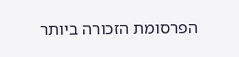הפרסומת הזכורה ביותר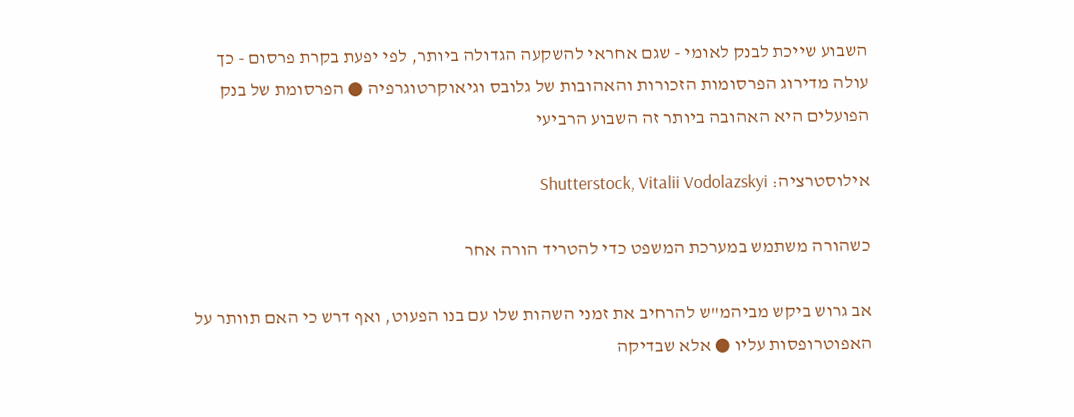השבוע שייכת לבנק לאומי - שגם אחראי להשקעה הגדולה ביותר, לפי יפעת בקרת פרסום - כך עולה מדירוג הפרסומות הזכורות והאהובות של גלובס וגיאוקרטוגרפיה ● הפרסומת של בנק הפועלים היא האהובה ביותר זה השבוע הרביעי

אילוסטרציה: Shutterstock, Vitalii Vodolazskyi

כשהורה משתמש במערכת המשפט כדי להטריד הורה אחר

אב גרוש ביקש מביהמ"ש להרחיב את זמני השהות שלו עם בנו הפעוט, ואף דרש כי האם תוותר על האפוטרופסות עליו ● אלא שבדיקה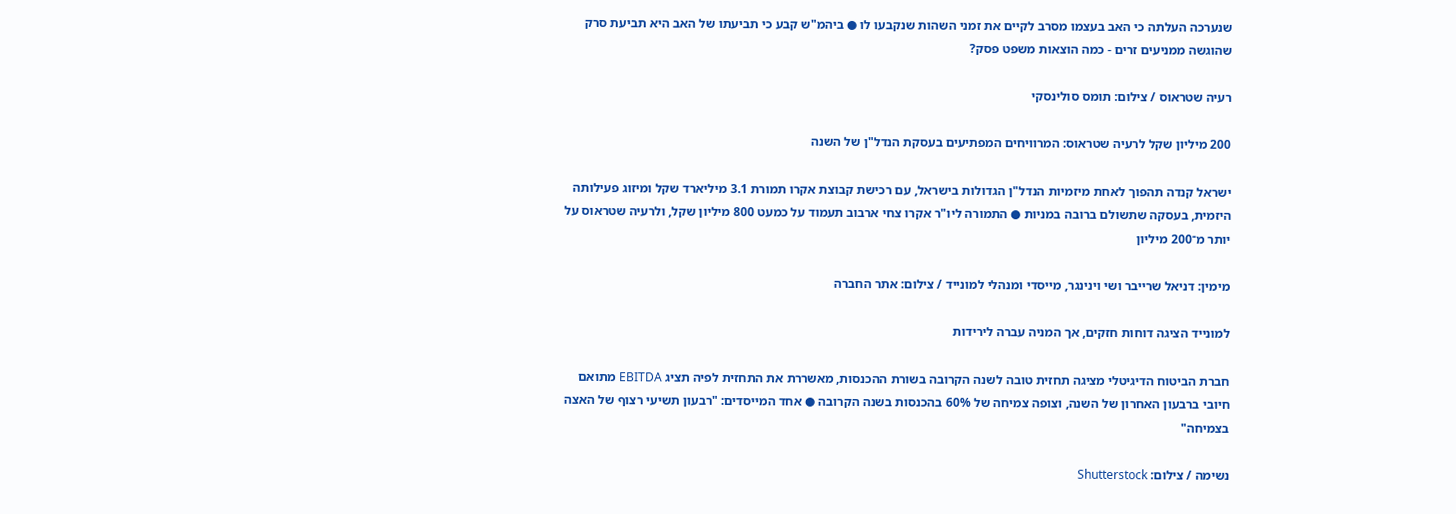שנערכה העלתה כי האב בעצמו מסרב לקיים את זמני השהות שנקבעו לו ● ביהמ"ש קבע כי תביעתו של האב היא תביעת סרק שהוגשה ממניעים זרים - כמה הוצאות משפט פסק?

רעיה שטראוס / צילום: תומס סולינסקי

200 מיליון שקל לרעיה שטראוס: המרוויחים המפתיעים בעסקת הנדל"ן של השנה

ישראל קנדה תהפוך לאחת מיזמיות הנדל"ן הגדולות בישראל, עם רכישת קבוצת אקרו תמורת 3.1 מיליארד שקל ומיזוג פעילותה היזמית, בעסקה שתשולם ברובה במניות ● התמורה ליו"ר אקרו צחי ארבוב תעמוד על כמעט 800 מיליון שקל, ולרעיה שטראוס על יותר מ־200 מיליון

מימין: דניאל שרייבר ושי וינינגר, מייסדי ומנהלי למונייד / צילום: אתר החברה

למונייד הציגה דוחות חזקים, אך המניה עברה לירידות

חברת הביטוח הדיגיטלי מציגה תחזית טובה לשנה הקרובה בשורת ההכנסות, מאשררת את התחזית לפיה תציג EBITDA מתואם חיובי ברבעון האחרון של השנה, וצופה צמיחה של 60% בהכנסות בשנה הקרובה ● אחד המייסדים: "רבעון תשיעי רצוף של האצה בצמיחה"

נשימה / צילום: Shutterstock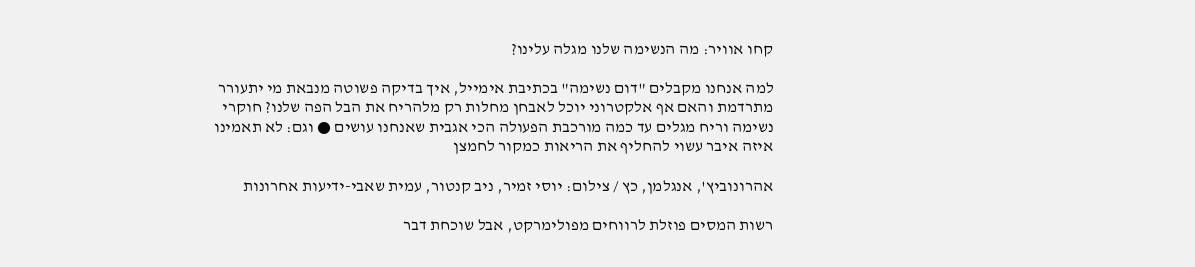קחו אוויר: מה הנשימה שלנו מגלה עלינו?

למה אנחנו מקבלים "דום נשימה" בכתיבת אימייל, איך בדיקה פשוטה מנבאת מי יתעורר מתרדמת והאם אף אלקטרוני יוכל לאבחן מחלות רק מלהריח את הבל הפה שלנו? חוקרי נשימה וריח מגלים עד כמה מורכבת הפעולה הכי אגבית שאנחנו עושים ● וגם: לא תאמינו איזה איבר עשוי להחליף את הריאות כמקור לחמצן

אהרונוביץ', אנגלמן, כץ / צילום: יוסי זמיר, ניב קנטור, עמית שאבי-ידיעות אחרונות

רשות המסים פוזלת לרווחים מפולימרקט, אבל שוכחת דבר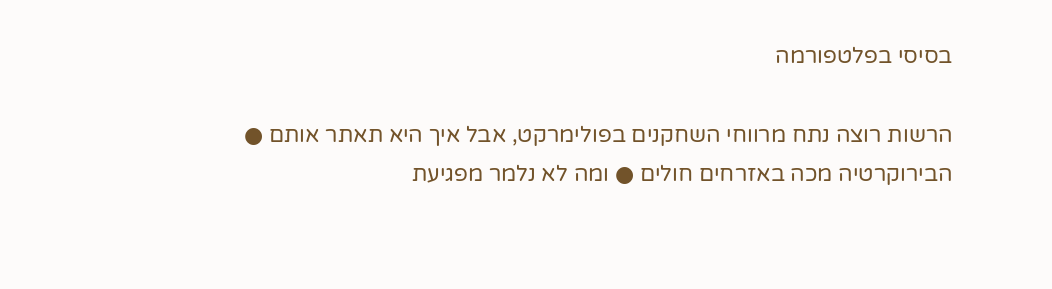בסיסי בפלטפורמה

הרשות רוצה נתח מרווחי השחקנים בפולימרקט, אבל איך היא תאתר אותם ● הבירוקרטיה מכה באזרחים חולים ● ומה לא נלמר מפגיעת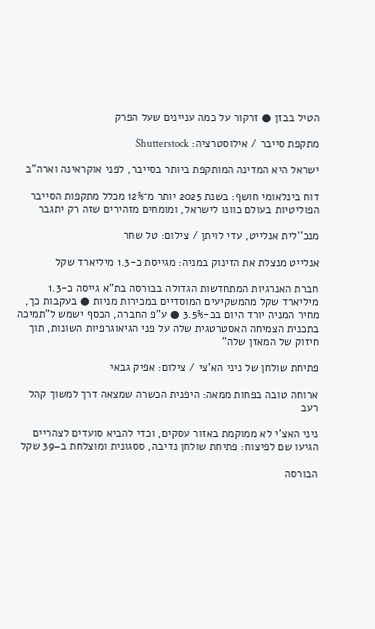הטיל בבזן ● זרקור על כמה עניינים שעל הפרק

מתקפת סייבר / אילוסטרציה: Shutterstock

ישראל היא המדינה המותקפת ביותר בסייבר, לפני אוקראינה וארה"ב

דוח בינלאומי חושף: בשנת 2025 יותר מ־12% מכלל מתקפות הסייבר הפוליטיות בעולם כוונו לישראל, ומומחים מזהירים שזה רק יתגבר

מנכ''לית אנלייט, עדי לויתן / צילום: טל שחר

אנלייט מנצלת את הזינוק במניה: מגייסת כ-1.3 מיליארד שקל

חברת האנרגיות המתחדשות הגדולה בבורסה בת"א גייסה כ-1.3 מיליארד שקל מהמשקיעים המוסדיים במכירות מניות ● בעקבות כך, מחיר המניה יורד היום בכ-3.5% ● ע"פ החברה, הכסף ישמש ל"תמיכה בתכנית הצמיחה האסטרטגית שלה על פני הגיאוגרפיות השונות, תוך חיזוק של המאזן שלה"

פתיחת שולחן של ניני הא'צי / צילום: אפיק גבאי

ארוחה טובה בפחות ממאה: היפנית הכשרה שמצאה דרך למשוך קהל רעב

ניני האצ'י לא ממוקמת באזור עסקים, וכדי להביא סועדים לצהריים הגיעו שם לפיצוח: פתיחת שולחן נדיבה, ססגונית ומוצלחת ב–39 שקל

הבורסה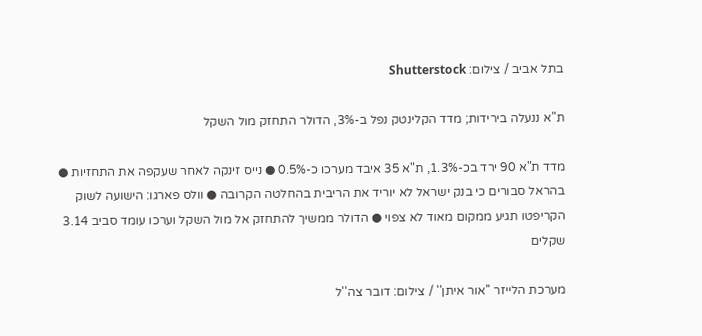בתל אביב / צילום: Shutterstock

ת"א ננעלה בירידות; מדד הקלינטק נפל ב-3%, הדולר התחזק מול השקל

מדד ת"א 90 ירד בכ-1.3%, ת"א 35 איבד מערכו כ-0.5% ● נייס זינקה לאחר שעקפה את התחזיות ● בהראל סבורים כי בנק ישראל לא יוריד את הריבית בהחלטה הקרובה ● וולס פארגו: הישועה לשוק הקריפטו תגיע ממקום מאוד לא צפוי ● הדולר ממשיך להתחזק אל מול השקל וערכו עומד סביב 3.14 שקלים

מערכת הלייזר ''אור איתן'' / צילום: דובר צה''ל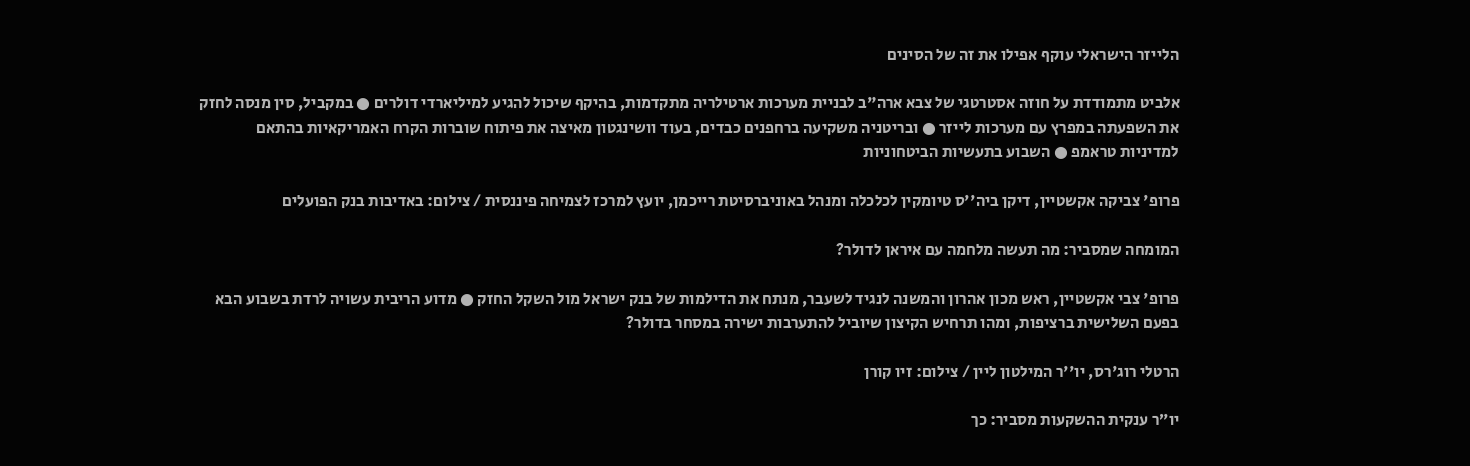הלייזר הישראלי עוקף אפילו את זה של הסינים

אלביט מתמודדת על חוזה אסטרטגי של צבא ארה"ב לבניית מערכות ארטילריה מתקדמות, בהיקף שיכול להגיע למיליארדי דולרים ● במקביל, סין מנסה לחזק את השפעתה במפרץ עם מערכות לייזר ● ובריטניה משקיעה ברחפנים כבדים, בעוד וושינגטון מאיצה את פיתוח שוברות הקרח האמריקאיות בהתאם למדיניות טראמפ ● השבוע בתעשיות הביטחוניות

פרופ' צביקה אקשטיין, דיקן ביה''ס טיומקין לכלכלה ומנהל באוניברסיטת רייכמן, יועץ למרכז לצמיחה פיננסית / צילום: באדיבות בנק הפועלים

המומחה שמסביר: מה תעשה מלחמה עם איראן לדולר?

פרופ' צבי אקשטיין, ראש מכון אהרון והמשנה לנגיד לשעבר, מנתח את הדילמות של בנק ישראל מול השקל החזק ● מדוע הריבית עשויה לרדת בשבוע הבא בפעם השלישית ברציפות, ומהו תרחיש הקיצון שיוביל להתערבות ישירה במסחר בדולר?

הרטלי רוג'רס, יו''ר המילטון ליין / צילום: זיו קורן

יו״ר ענקית ההשקעות מסביר: כך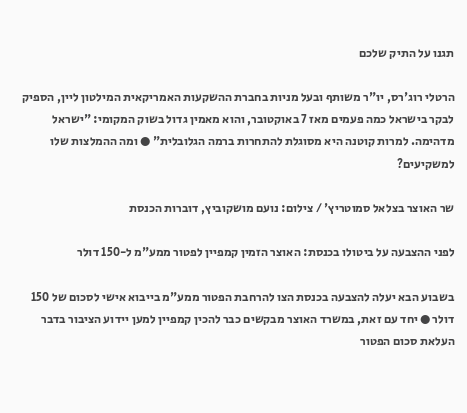תגנו על התיק שלכם

הרטלי רוג'רס, יו"ר משותף ובעל מניות בחברת ההשקעות האמריקאית המילטון ליין, הספיק לבקר בישראל כמה פעמים מאז 7 באוקטובר, והוא מאמין גדול בשוק המקומי: "ישראל מדהימה. למרות קוטנה היא מסוגלת להתחרות ברמה הגלובלית" ● ומה ההמלצות שלו למשקיעים?

שר האוצר בצלאל סמוטריץ' / צילום: נועם מושקוביץ, דוברות הכנסת

לפני ההצבעה על ביטולו בכנסת: האוצר הזמין קמפיין לפטור ממע"מ ל-150 דולר

בשבוע הבא יעלה להצבעה בכנסת הצו להרחבת הפטור ממע"מ בייבוא אישי לסכום של 150 דולר ● יחד עם זאת, במשרד האוצר מבקשים כבר להכין קמפיין למען יידוע הציבור בדבר העלאת סכום הפטור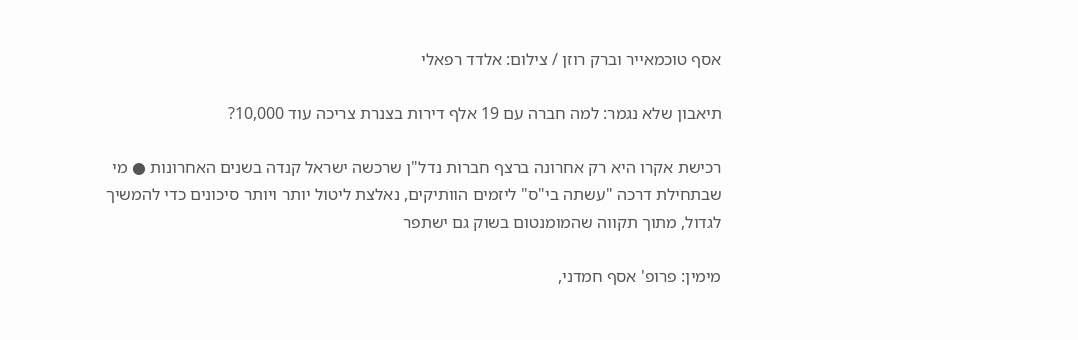אסף טוכמאייר וברק רוזן / צילום: אלדד רפאלי

תיאבון שלא נגמר: למה חברה עם 19 אלף דירות בצנרת צריכה עוד 10,000?

רכישת אקרו היא רק אחרונה ברצף חברות נדל"ן שרכשה ישראל קנדה בשנים האחרונות ● מי שבתחילת דרכה "עשתה בי"ס" ליזמים הוותיקים, נאלצת ליטול יותר ויותר סיכונים כדי להמשיך לגדול, מתוך תקווה שהמומנטום בשוק גם ישתפר

מימין: פרופ' אסף חמדני,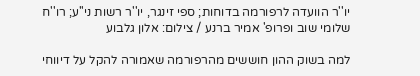יו''ר הוועדה לרפורמה בדוחות; ספי זינגר, יו''ר רשות ני''ע; רו''ח שלומי שוב ופרופ' אמיר ברנע / צילום: אלון גלבוע

למה בשוק ההון חוששים מהרפורמה שאמורה להקל על דיווחי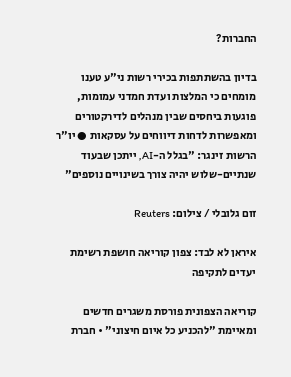החברות?

בדיון בהשתתפות בכירי רשות ני"ע טענו מומחים כי המלצות ועדת חמדני עמומות, פוגעות ביחסים שבין מנהלים לדירקטורים ומאפשרות לדחות דיווחים על עסקאות ● יו"ר הרשות זינגר: "בגלל ה-AI, ייתכן שבעוד שנתיים-שלוש יהיה צורך בשינויים נוספים"

זום גלובלי / צילום: Reuters

איראן לא לבד: צפון קוריאה חושפת רשימת יעדים לתקיפה

קוריאה הצפונית פורסת משגרים חדשים ומאיימת "להכניע כל איום חיצוני" • חברת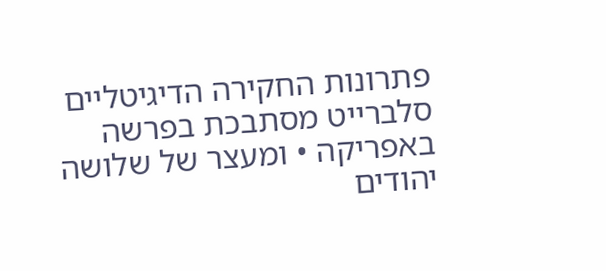פתרונות החקירה הדיגיטליים סלברייט מסתבכת בפרשה באפריקה • ומעצר של שלושה יהודים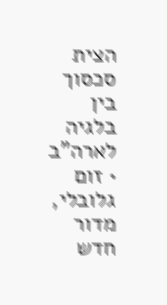הצית סכסוך בין בלגיה לארה"ב • זום גלובלי, מדור חדש